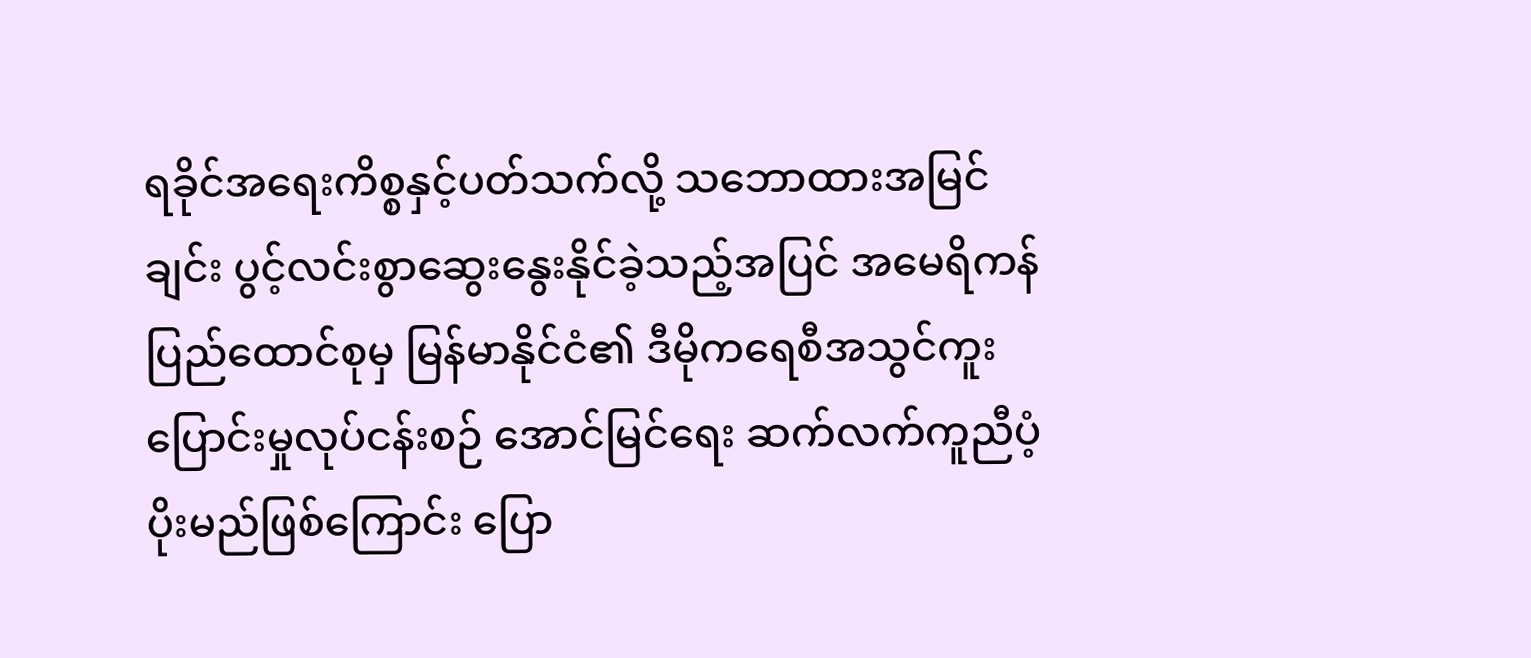ရခိုင်အရေးကိစ္စနှင့်ပတ်သက်လို့ သဘောထားအမြင်ချင်း ပွင့်လင်းစွာဆွေးနွေးနိုင်ခဲ့သည့်အပြင် အမေရိကန်ပြည်ထောင်စုမှ မြန်မာနိုင်ငံ၏ ဒီမိုကရေစီအသွင်ကူးပြောင်းမှုလုပ်ငန်းစဉ် အောင်မြင်ရေး ဆက်လက်ကူညီပံ့ပိုးမည်ဖြစ်ကြောင်း ပြော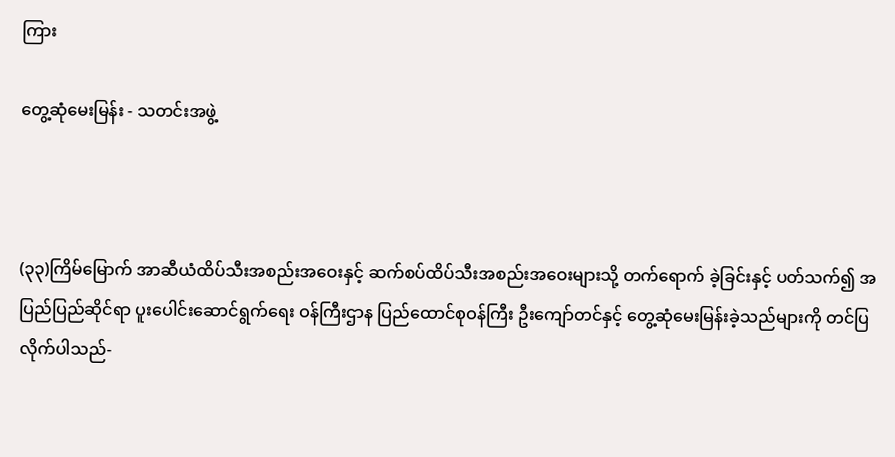ကြား

တွေ့ဆုံမေးမြန်း - သတင်းအဖွဲ့



(၃၃)ကြိမ်မြောက် အာဆီယံထိပ်သီးအစည်းအဝေးနှင့် ဆက်စပ်ထိပ်သီးအစည်းအဝေးများသို့ တက်ရောက် ခဲ့ခြင်းနှင့် ပတ်သက်၍ အပြည်ပြည်ဆိုင်ရာ ပူးပေါင်းဆောင်ရွက်ရေး ဝန်ကြီးဌာန ပြည်ထောင်စုဝန်ကြီး ဦးကျော်တင်နှင့် တွေ့ဆုံမေးမြန်းခဲ့သည်များကို တင်ပြလိုက်ပါသည်-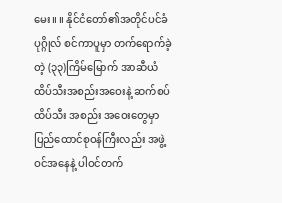မေး။ ။ နိုင်ငံတော်၏အတိုင်ပင်ခံပုဂ္ဂိုလ် စင်ကာပူမှာ တက်ရောက်ခဲ့တဲ့ (၃၃)ကြိမ်မြောက် အာဆီယံထိပ်သီးအစည်းအဝေးနဲ့ ဆက်စပ်ထိပ်သီး အစည်း အဝေးတွေမှာ ပြည်ထောင်စုဝန်ကြီးလည်း အဖွဲ့ဝင်အနေနဲ့ ပါဝင်တက်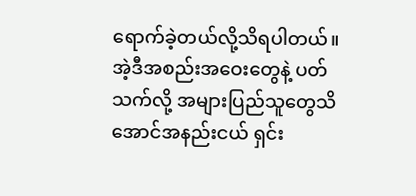ရောက်ခဲ့တယ်လို့သိရပါတယ်။ အဲ့ဒီအစည်းအဝေးတွေနဲ့ ပတ်သက်လို့ အများပြည်သူတွေသိအောင်အနည်းငယ် ရှင်း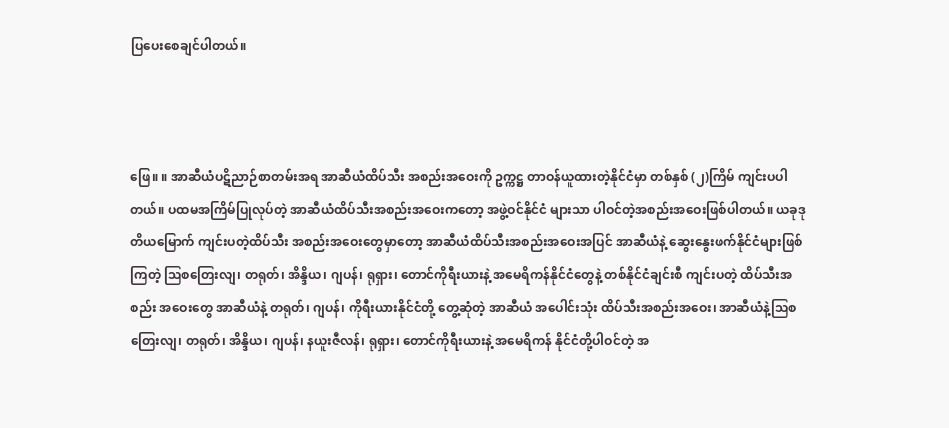ပြပေးစေချင်ပါတယ်။



ဖြေ။ ။ အာဆီယံပဋိညာဉ်စာတမ်းအရ အာဆီယံထိပ်သီး အစည်းအဝေးကို ဥက္ကဋ္ဌ တာဝန်ယူထားတဲ့နိုင်ငံမှာ တစ်နှစ် (၂)ကြိမ် ကျင်းပပါတယ်။ ပထမအကြိမ်ပြုလုပ်တဲ့ အာဆီယံထိပ်သီးအစည်းအဝေးကတော့ အဖွဲ့ဝင်နိုင်ငံ များသာ ပါဝင်တဲ့အစည်းအဝေးဖြစ်ပါတယ်။ ယခုဒုတိယမြောက် ကျင်းပတဲ့ထိပ်သီး အစည်းအဝေးတွေမှာတော့ အာဆီယံထိပ်သီးအစည်းအဝေးအပြင် အာဆီယံနဲ့ ဆွေးနွေးဖက်နိုင်ငံများဖြစ်ကြတဲ့ ဩစတြေးလျ၊ တရုတ်၊ အိန္ဒိယ၊ ဂျပန်၊ ရုရှား၊ တောင်ကိုရီးယားနဲ့ အမေရိကန်နိုင်ငံတွေနဲ့ တစ်နိုင်ငံချင်းစီ ကျင်းပတဲ့ ထိပ်သီးအစည်း အဝေးတွေ အာဆီယံနဲ့ တရုတ်၊ ဂျပန်၊ ကိုရီးယားနိုင်ငံတို့ တွေ့ဆုံတဲ့ အာဆီယံ အပေါင်းသုံး ထိပ်သီးအစည်းအဝေး၊ အာဆီယံနဲ့ဩစတြေးလျ၊ တရုတ်၊ အိန္ဒိယ၊ ဂျပန်၊ နယူးဇီလန်၊ ရုရှား၊ တောင်ကိုရီးယားနဲ့ အမေရိကန် နိုင်ငံတို့ပါဝင်တဲ့ အ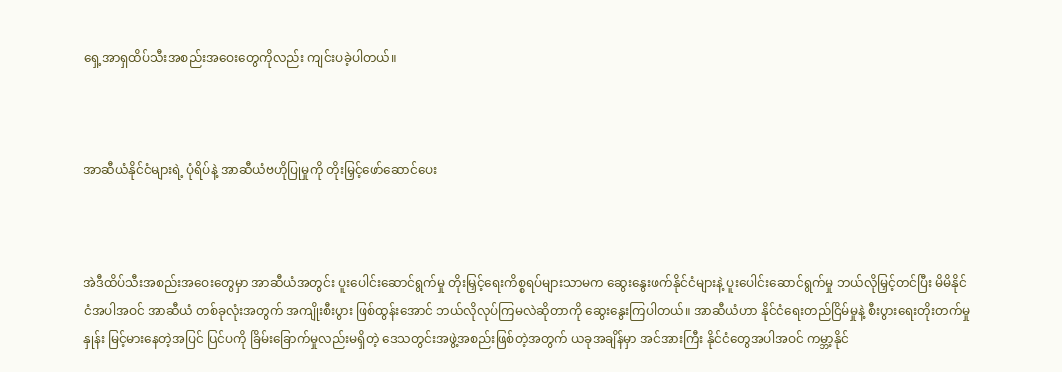ရှေ့အာရှထိပ်သီးအစည်းအဝေးတွေကိုလည်း ကျင်းပခဲ့ပါတယ်။



အာဆီယံနိုင်ငံများရဲ့ ပုံရိပ်နဲ့ အာဆီယံဗဟိုပြုမှုကို တိုးမြှင့်ဖော်ဆောင်ပေး



အဲဒီထိပ်သီးအစည်းအဝေးတွေမှာ အာဆီယံအတွင်း ပူးပေါင်းဆောင်ရွက်မှု တိုးမြှင့်ရေးကိစ္စရပ်များသာမက ဆွေးနွေးဖက်နိုင်ငံများနဲ့ ပူးပေါင်းဆောင်ရွက်မှု ဘယ်လိုမြှင့်တင်ပြီး မိမိနိုင်ငံအပါအဝင် အာဆီယံ တစ်ခုလုံးအတွက် အကျိုးစီးပွား ဖြစ်ထွန်းအောင် ဘယ်လိုလုပ်ကြမလဲဆိုတာကို ဆွေးနွေးကြပါတယ်။ အာဆီယံဟာ နိုင်ငံရေးတည်ငြိမ်မှုနဲ့ စီးပွားရေးတိုးတက်မှုနှုန်း မြင့်မားနေတဲ့အပြင် ပြင်ပကို ခြိမ်းခြောက်မှုလည်းမရှိတဲ့ ဒေသတွင်းအဖွဲ့အစည်းဖြစ်တဲ့အတွက် ယခုအချိန်မှာ အင်အားကြီး နိုင်ငံတွေအပါအဝင် ကမ္ဘာ့နိုင်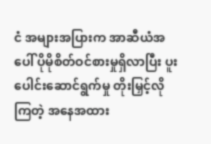ငံ အများအပြားက အာဆီယံအပေါ် ပိုမိုစိတ်ဝင်စားမှုရှိလာပြီး ပူးပေါင်းဆောင်ရွက်မှု တိုးမြှင့်လိုကြတဲ့ အနေအထား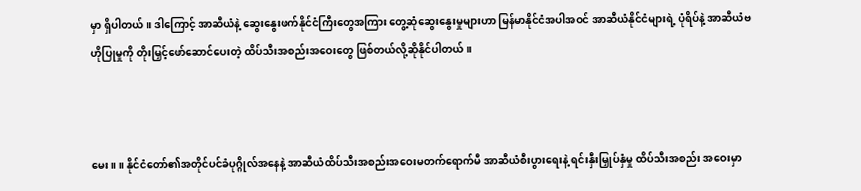မှာ ရှိပါတယ်။ ဒါကြောင့် အာဆီယံနဲ့ ဆွေးနွေးဖက်နိုင်ငံကြီးတွေအကြား တွေ့ဆုံဆွေးနွေးမှုများဟာ မြန်မာနိုင်ငံအပါအဝင် အာဆီယံနိုင်ငံများရဲ့ ပုံရိပ်နဲ့ အာဆီယံဗဟိုပြုမှုကို တိုးမြှင့်ဖော်ဆောင်ပေးတဲ့ ထိပ်သီးအစည်းအဝေးတွေ ဖြစ်တယ်လို့ဆိုနိုင်ပါတယ်။



မေး။ ။ နိုင်ငံတော်၏အတိုင်ပင်ခံပုဂ္ဂိုလ်အနေနဲ့ အာဆီယံထိပ်သီးအစည်းအဝေးမတက်ရောက်မီ အာဆီယံစီးပွားရေးနဲ့ ရင်းနှီးမြှုပ်နှံမှု ထိပ်သီးအစည်း အဝေးမှာ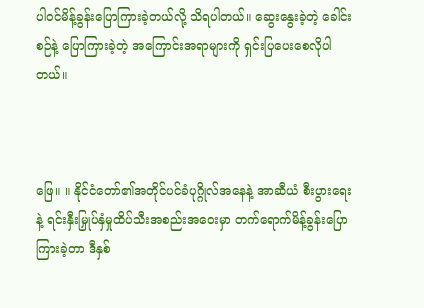ပါဝင်မိန့်ခွန်းပြောကြားခဲ့တယ်လို့ သိရပါတယ်။ ဆွေးနွေးခဲ့တဲ့ ခေါင်းစဉ်နဲ့ ပြောကြားခဲ့တဲ့ အကြောင်းအရာများကို ရှင်းပြပေးစေလိုပါတယ်။



ဖြေ။ ။ နိုင်ငံတော်၏အတိုင်ပင်ခံပုဂ္ဂိုလ်အနေနဲ့ အာဆီယံ စီးပွားရေးနဲ့ ရင်းနှီးမြှုပ်နှံမှုထိပ်သီးအစည်းအဝေးမှာ တက်ရောက်မိန့်ခွန်းပြောကြားခဲ့တာ ဒီနှစ်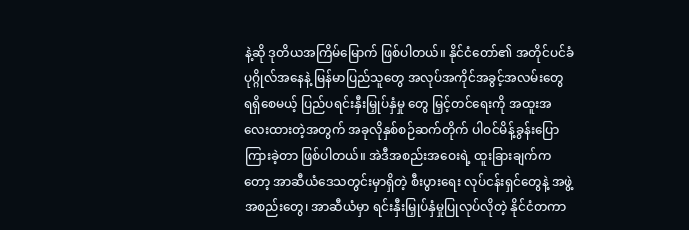နဲ့ဆို ဒုတိယအကြိမ်မြောက် ဖြစ်ပါတယ်။ နိုင်ငံတော်၏ အတိုင်ပင်ခံပုဂ္ဂိုလ်အနေနဲ့ မြန်မာပြည်သူတွေ အလုပ်အကိုင်အခွင့်အလမ်းတွေ ရရှိစေမယ့် ပြည်ပရင်းနှီးမြှုပ်နှံမှု တွေ မြှင့်တင်ရေးကို အထူးအလေးထားတဲ့အတွက် အခုလိုနှစ်စဉ်ဆက်တိုက် ပါဝင်မိန့်ခွန်းပြောကြားခဲ့တာ ဖြစ်ပါတယ်။ အဲဒီအစည်းအဝေးရဲ့ ထူးခြားချက်ကတော့ အာဆီယံဒေသတွင်းမှာရှိတဲ့ စီးပွားရေး လုပ်ငန်းရှင်တွေနဲ့ အဖွဲ့အစည်းတွေ၊ အာဆီယံမှာ ရင်းနှီးမြှုပ်နှံမှုပြုလုပ်လိုတဲ့ နိုင်ငံတကာ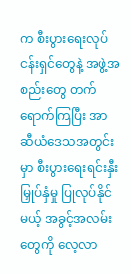က စီးပွားရေးလုပ်ငန်းရှင်တွေနဲ့ အဖွဲ့အစည်းတွေ တက်ရောက်ကြပြီး အာဆီယံဒေသအတွင်းမှာ စီးပွားရေးရင်းနှီး မြှုပ်နှံမှု ပြုလုပ်နိုင်မယ့် အခွင့်အလမ်းတွေကို လေ့လာ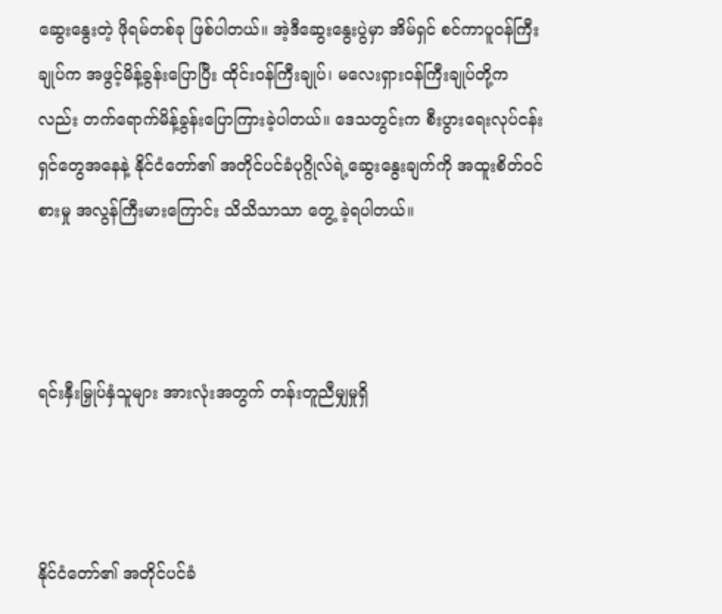ဆွေးနွေးတဲ့ ဖိုရမ်တစ်ခု ဖြစ်ပါတယ်။ အဲ့ဒီဆွေးနွေးပွဲမှာ အိမ်ရှင် စင်ကာပူဝန်ကြီးချုပ်က အဖွင့်မိန့်ခွန်းပြောပြီး ထိုင်းဝန်ကြီးချုပ်၊ မလေးရှားဝန်ကြီးချုပ်တို့ကလည်း တက်ရောက်မိန့်ခွန်းပြောကြားခဲ့ပါတယ်။ ဒေသတွင်းက စီးပွားရေးလုပ်ငန်းရှင်တွေအနေနဲ့ နိုင်ငံတော်၏ အတိုင်ပင်ခံပုဂ္ဂိုလ်ရဲ့ဆွေးနွေးချက်ကို အထူးစိတ်ဝင်စားမှု အလွန်ကြီးမားကြောင်း သိသိသာသာ တွေ့ ခဲ့ရပါတယ်။



ရင်းနှီးမြှုပ်နှံသူများ အားလုံးအတွက် တန်းတူညီမျှမှုရှိ



နိုင်ငံတော်၏ အတိုင်ပင်ခံ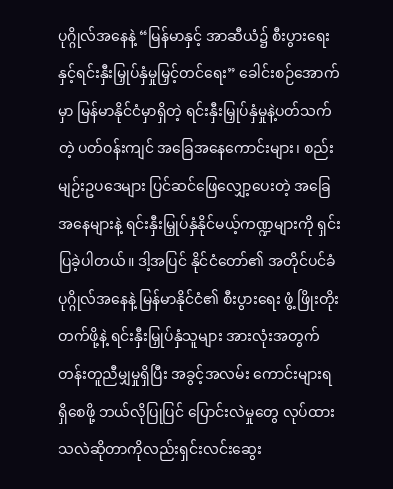ပုဂ္ဂိုလ်အနေနဲ့ “မြန်မာနှင့် အာဆီယံ၌ စီးပွားရေးနှင့်ရင်းနှီးမြှုပ်နှံမှုမြှင့်တင်ရေး” ခေါင်းစဉ်အောက်မှာ မြန်မာနိုင်ငံမှာရှိတဲ့ ရင်းနှီးမြှုပ်နှံမှုနဲ့ပတ်သက်တဲ့ ပတ်ဝန်းကျင် အခြေအနေကောင်းများ၊ စည်းမျဉ်းဥပဒေများ ပြင်ဆင်ဖြေလျှော့ပေးတဲ့ အခြေအနေများနဲ့ ရင်းနှီးမြှုပ်နှံနိုင်မယ့်ကဏ္ဍများကို ရှင်းပြခဲ့ပါတယ်။ ဒါ့အပြင် နိုင်ငံတော်၏ အတိုင်ပင်ခံပုဂ္ဂိုလ်အနေနဲ့ မြန်မာနိုင်ငံ၏ စီးပွားရေး ဖွံ့ ဖြိုးတိုးတက်ဖို့နဲ့ ရင်းနှီးမြှုပ်နှံသူများ အားလုံးအတွက် တန်းတူညီမျှမှုရှိပြီး အခွင့်အလမ်း ကောင်းများရရှိစေဖို့ ဘယ်လိုပြုပြင် ပြောင်းလဲမှုတွေ လုပ်ထားသလဲဆိုတာကိုလည်းရှင်းလင်းဆွေး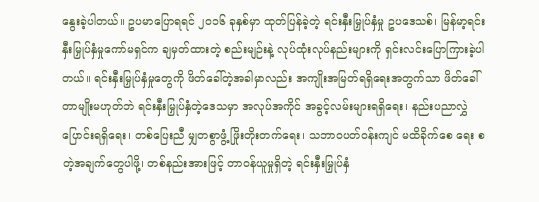နွေးခဲ့ပါတယ်။ ဥပမာပြောရရင် ၂၀၁၆ ခုနှစ်မှာ ထုတ်ပြန်ခဲ့တဲ့ ရင်းနှီးမြှုပ်နှံမှု ဥပဒေသစ်၊ မြန်မာ့ရင်းနှီးမြှုပ်နှံမှုကော်မရှင်က ချမှတ်ထားတဲ့ စည်းမျဉ်းနဲ့ လုပ်ထုံးလုပ်နည်းများကို ရှင်းလင်းပြောကြားခဲ့ပါတယ်။ ရင်းနှီးမြှုပ်နှံမှုတွေကို ဖိတ်ခေါ်တဲ့အခါမှာလည်း အကျိုးအမြတ်ရရှိရေးအတွက်သာ ဖိတ်ခေါ်တာမျိုးမဟုတ်ဘဲ ရင်းနှီးမြှုပ်နှံတဲ့ဒေသမှာ အလုပ်အကိုင် အခွင့်လမ်းများရရှိရေး၊ နည်းပညာလွှဲပြောင်းရရှိရေး၊ တစ်ပြေးညီ မျှတစွာဖွံ့ ဖြိုးတိုးတက်ရေး၊ သဘာဝပတ်ဝန်းကျင် မထိခိုက်စေ ရေး စတဲ့အချက်တွေပါဖို့၊ တစ်နည်းအားဖြင့် တာဝန်ယူမှုရှိတဲ့ ရင်းနှီးမြှုပ်နှံ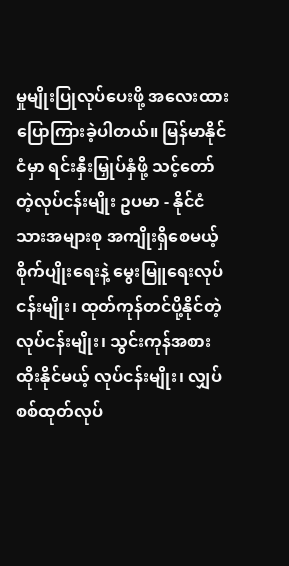မှုမျိုးပြုလုပ်ပေးဖို့ အလေးထားပြောကြားခဲ့ပါတယ်။ မြန်မာနိုင်ငံမှာ ရင်းနှီးမြှုပ်နှံဖို့ သင့်တော်တဲ့လုပ်ငန်းမျိုး ဥပမာ - နိုင်ငံသားအများစု အကျိုးရှိစေမယ့် စိုက်ပျိုးရေးနဲ့ မွေးမြူရေးလုပ်ငန်းမျိုး၊ ထုတ်ကုန်တင်ပို့နိုင်တဲ့ လုပ်ငန်းမျိုး၊ သွင်းကုန်အစားထိုးနိုင်မယ့် လုပ်ငန်းမျိုး၊ လျှပ်စစ်ထုတ်လုပ်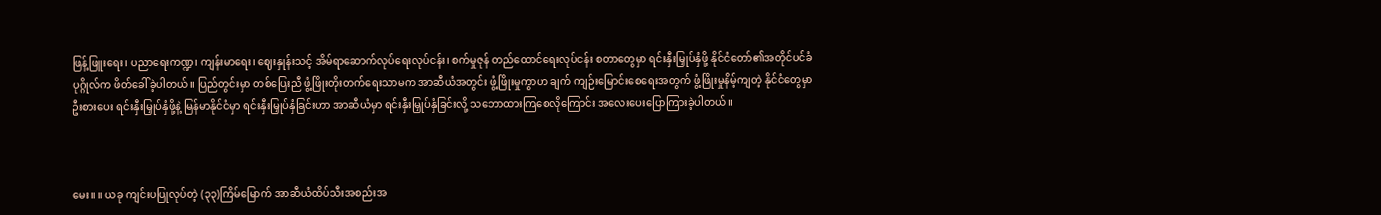ဖြန့်ဖြူးရေး၊ ပညာရေးကဏ္ဍ၊ ကျန်းမာရေး၊ ဈေးနှုန်းသင့် အိမ်ရာဆောက်လုပ်ရေးလုပ်ငန်း၊ စက်မှုဇုန် တည်ထောင်ရေးလုပ်ငန်း စတာတွေမှာ ရင်းနှီးမြှုပ်နှံဖို့ နိုင်ငံတော်၏အတိုင်ပင်ခံပုဂ္ဂိုလ်က ဖိတ်ခေါ်ခဲ့ပါတယ်။ ပြည်တွင်းမှာ တစ်ပြေးညီ ဖွံ့ဖြိုးတိုးတက်ရေးသာမက အာဆီယံအတွင်း ဖွံ့ဖြိုးမှုကွာဟ ချက် ကျဉ်းမြောင်းစေရေးအတွက် ဖွံ့ဖြိုးမှုနိမ့်ကျတဲ့ နိုင်ငံတွေမှာ ဦးစားပေး ရင်းနှီးမြှုပ်နှံဖို့နဲ့ မြန်မာနိုင်ငံမှာ ရင်းနှီးမြှုပ်နှံခြင်းဟာ အာဆီယံမှာ ရင်းနှီးမြှုပ်နှံခြင်းလို့ သဘောထားကြစေလိုကြောင်း အလေးပေးပြောကြားခဲ့ပါတယ်။



မေး။ ။ ယခု ကျင်းပပြုလုပ်တဲ့ (၃၃)ကြိမ်မြောက် အာဆီယံထိပ်သီးအစည်းအ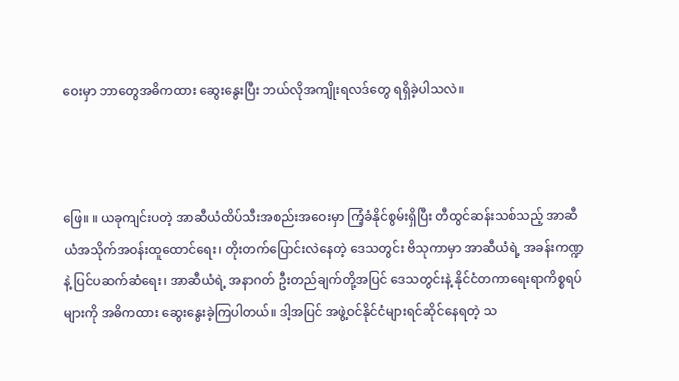ဝေးမှာ ဘာတွေအဓိကထား ဆွေးနွေးပြီး ဘယ်လိုအကျိုးရလဒ်တွေ ရရှိခဲ့ပါသလဲ။



ဖြေ။ ။ ယခုကျင်းပတဲ့ အာဆီယံထိပ်သီးအစည်းအဝေးမှာ ကြံ့ခံနိုင်စွမ်းရှိပြီး တီထွင်ဆန်းသစ်သည့် အာဆီယံအသိုက်အဝန်းထူထောင်ရေး၊ တိုးတက်ပြောင်းလဲနေတဲ့ ဒေသတွင်း ဗိသုကာမှာ အာဆီယံရဲ့ အခန်းကဏ္ဍနဲ့ ပြင်ပဆက်ဆံရေး၊ အာဆီယံရဲ့ အနာဂတ် ဦးတည်ချက်တို့အပြင် ဒေသတွင်းနဲ့ နိုင်ငံတကာရေးရာကိစ္စရပ်များကို အဓိကထား ဆွေးနွေးခဲ့ကြပါတယ်။ ဒါ့အပြင် အဖွဲ့ဝင်နိုင်ငံများရင်ဆိုင်နေရတဲ့ သ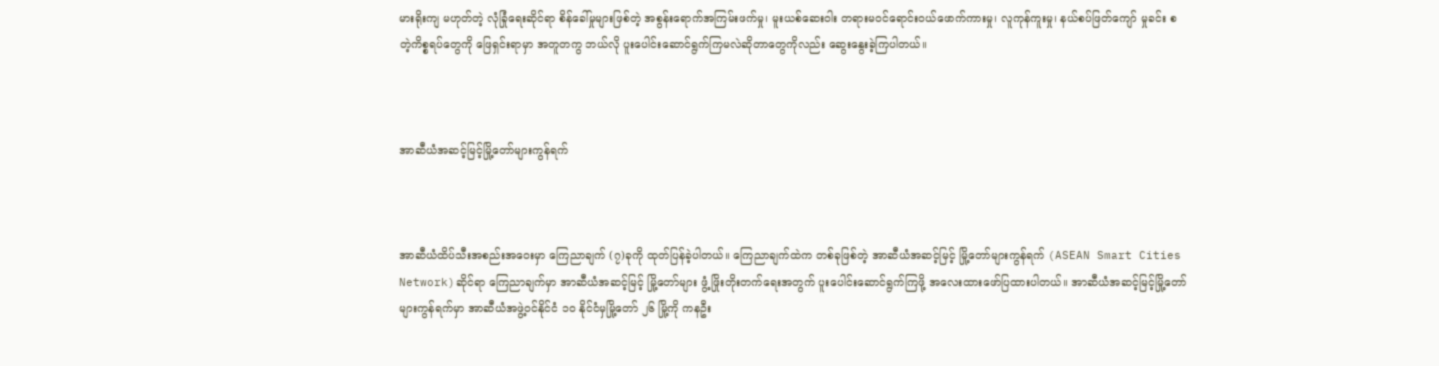မားရိုးကျ မဟုတ်တဲ့ လုံခြုံရေးဆိုင်ရာ စိန်ခေါ်မှုများဖြစ်တဲ့ အစွန်းရောက်အကြမ်းဖက်မှု၊ မူးယစ်ဆေးဝါး တရားမဝင်ရောင်းဝယ်ဖောက်ကားမှု၊ လူကုန်ကူးမှု၊ နယ်စပ်ဖြတ်ကျော် မှုခင်း စတဲ့ကိစ္စရပ်တွေကို ဖြေရှင်းရာမှာ အတူတကွ ဘယ်လို ပူးပေါင်းဆောင်ရွက်ကြမလဲဆိုတာတွေကိုလည်း ဆွေးနွေးခဲ့ကြပါတယ်။



အာဆီယံအဆင့်မြင့်မြို့တော်များကွန်ရက်



အာဆီယံထိပ်သီးအစည်းအဝေးမှာ ကြေညာချက် (၇)ခုကို ထုတ်ပြန်ခဲ့ပါတယ်။ ကြေညာချက်ထဲက တစ်ခုဖြစ်တဲ့ အာဆီယံအဆင့်မြင့် မြို့တော်များကွန်ရက် (ASEAN Smart Cities Network)ဆိုင်ရာ ကြေညာချက်မှာ အာဆီယံအဆင့်မြင့် မြို့တော်များ ဖွံ့ ဖြိုးတိုးတက်ရေးအတွက် ပူးပေါင်းဆောင်ရွက်ကြဖို့ အလေးထားဖော်ပြထားပါတယ်။ အာဆီယံအဆင့်မြင့်မြို့တော်များကွန်ရက်မှာ အာဆီယံအဖွဲ့ဝင်နိုင်ငံ ၁၀ နိုင်ငံမှမြို့တော် ၂၆ မြို့ကို ကနဦး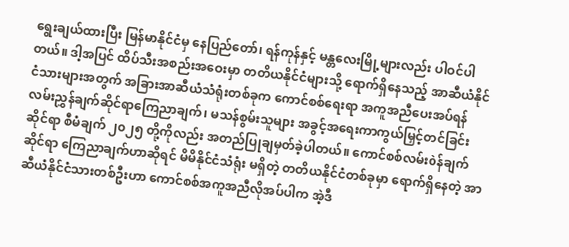ရွေးချယ်ထားပြီး မြန်မာနိုင်ငံမှ နေပြည်တော်၊ ရန်ကုန်နှင့် မန္တလေးမြို့များလည်း ပါဝင်ပါတယ်။ ဒါ့အပြင် ထိပ်သီးအစည်းအဝေးမှာ တတိယနိုင်ငံများသို့ ရောက်ရှိနေသည့် အာဆီယံနိုင်ငံသားများအတွက် အခြားအာဆီယံသံရုံးတစ်ခုက ကောင်စစ်ရေးရာ အကူအညီပေးအပ်ရန် လမ်းညွှန်ချက်ဆိုင်ရာကြေညာချက်၊ မသန်စွမ်းသူများ အခွင့်အရေးကာကွယ်မြှင့်တင်ခြင်းဆိုင်ရာ စီမံချက် ၂၀၂၅ တို့ကိုလည်း အတည်ပြုချမှတ်ခဲ့ပါတယ်။ ကောင်စစ်လမ်းòန်ချက်ဆိုင်ရာ ကြေညာချက်ဟာဆိုရင် မိမိနိုင်ငံသံရုံး မရှိတဲ့ တတိယနိုင်ငံတစ်ခုမှာ ရောက်ရှိနေတဲ့ အာဆီယံနိုင်ငံသားတစ်ဦးဟာ ကောင်စစ်အကူအညီလိုအပ်ပါက အဲ့ဒီ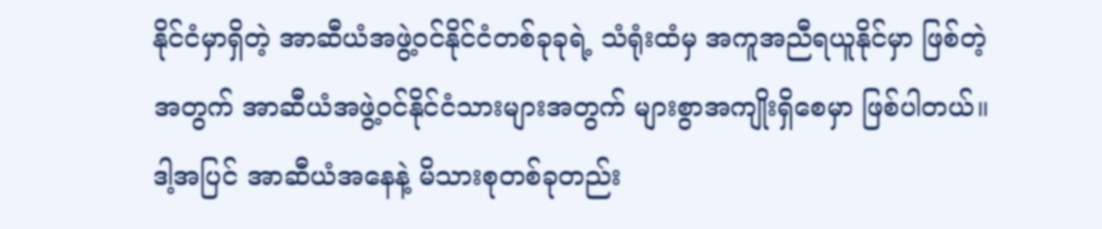နိုင်ငံမှာရှိတဲ့ အာဆီယံအဖွဲ့ဝင်နိုင်ငံတစ်ခုခုရဲ့ သံရုံးထံမှ အကူအညီရယူနိုင်မှာ ဖြစ်တဲ့အတွက် အာဆီယံအဖွဲ့ဝင်နိုင်ငံသားများအတွက် များစွာအကျိုးရှိစေမှာ ဖြစ်ပါတယ်။ ဒါ့အပြင် အာဆီယံအနေနဲ့ မိသားစုတစ်ခုတည်း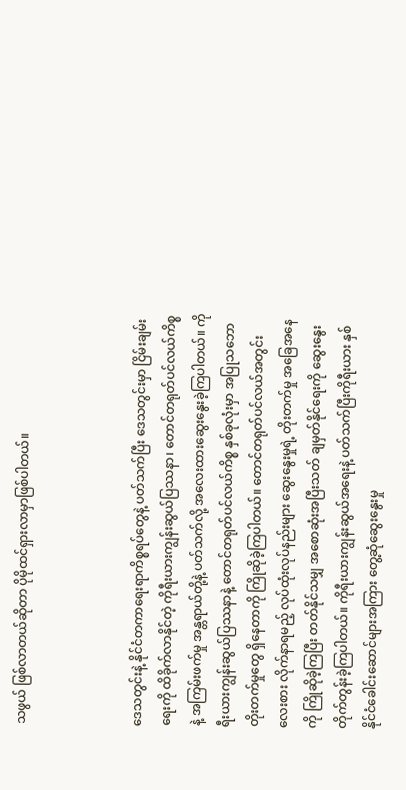သဖွယ် ဖြစ်လာတယ်ဆိုတာ ပိုမိုထင်ရှားလာမှာဖြစ်ပါတယ်။



ဒေသတွင်းနဲ့ နိုင်ငံတကာရေးရာကိစ္စရပ်တွေနဲ့ ပတ်သက်ပြီး ဒေသတွင်းမှာ ငြိမ်းချမ်းရေးကို ထိခိုက်လာနိုင်တဲ့ ကိုရီးယားကျွန်းဆွယ်ပြဿနာ၊ တောင်တရုတ်ပင်လယ်ကိစ္စနဲ့ အကြမ်းဖက်မှု အန္တရာယ်တို့နဲ့ ပတ်သက်လို့ အလေးထားဆွေးနွေးခဲ့ကြပါတယ်။ ကိုရီးယားကျွန်းဆွယ်ပြဿနာနဲ့ တောင်တရုတ်ပင်လယ်ကိစ္စ နှစ်ခုလုံးမှာ အပြုသဘော တိုးတက်မှုတွေ ရှိနေတာကို ကြိုဆိုခဲ့ကြပါတယ်။ တောင်တရုတ်ပင်လယ်အတွင်း လေးစား လိုက်နာရမည့် လုပ်ထုံးလုပ်နည်းများ ဆွေးနွေးမှုရဲ့ တိုးတက်မှု အခြေအနေကို ကြိုဆိုခဲ့ကြပြီး တတ်နိုင်သမျှ အစောဆုံးအပြီးသတ် ချမှတ်နိုင်ရေးကို ဆွေးနွေးတိုက်တွန်းခဲ့ကြပါတယ်။ ကိုရီးယားကျွန်းဆွယ်အရေးနဲ့ ပတ်သက်ပြီးကိုရီးယား နှစ်နိုင်ငံခေါင်းဆောင်များအကြား တွေ့ဆုံဆွေးနွေးမှု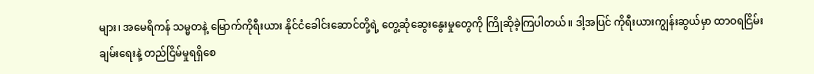များ၊ အမေရိကန် သမ္မတနဲ့ မြောက်ကိုရီးယား နိုင်ငံခေါင်းဆောင်တို့ရဲ့ တွေ့ဆုံဆွေးနွေးမှုတွေကို ကြိုဆိုခဲ့ကြပါတယ်။ ဒါ့အပြင် ကိုရီးယားကျွန်းဆွယ်မှာ ထာဝရငြိမ်းချမ်းရေးနဲ့ တည်ငြိမ်မှုရရှိစေ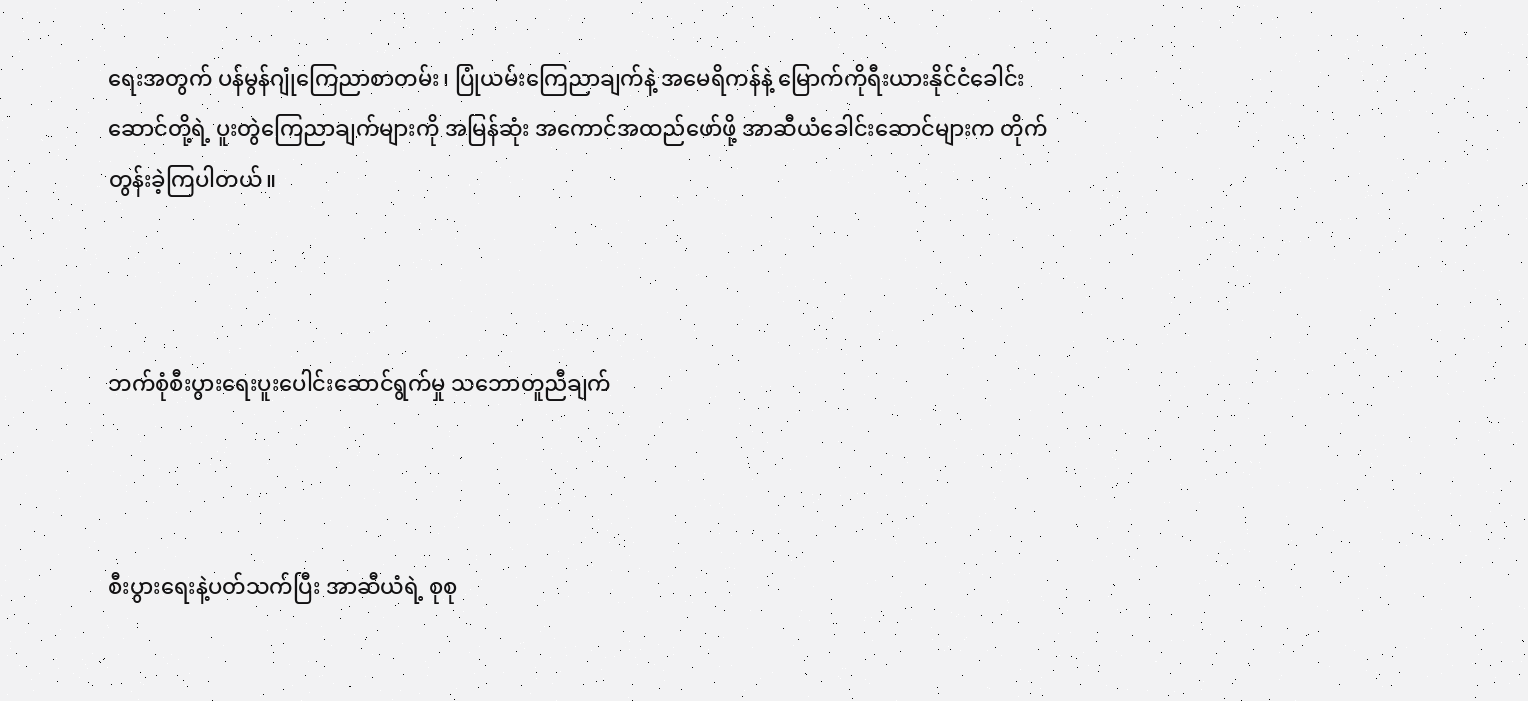ရေးအတွက် ပန်မွန်ဂျုံကြေညာစာတမ်း၊ ပြုံယမ်းကြေညာချက်နဲ့ အမေရိကန်နဲ့ မြောက်ကိုရီးယားနိုင်ငံခေါင်းဆောင်တို့ရဲ့ ပူးတွဲကြေညာချက်များကို အမြန်ဆုံး အကောင်အထည်ဖော်ဖို့ အာဆီယံခေါင်းဆောင်များက တိုက်တွန်းခဲ့ကြပါတယ်။



ဘက်စုံစီးပွားရေးပူးပေါင်းဆောင်ရွက်မှု သဘောတူညီချက်



စီးပွားရေးနဲ့ပတ်သက်ပြီး အာဆီယံရဲ့ စုစု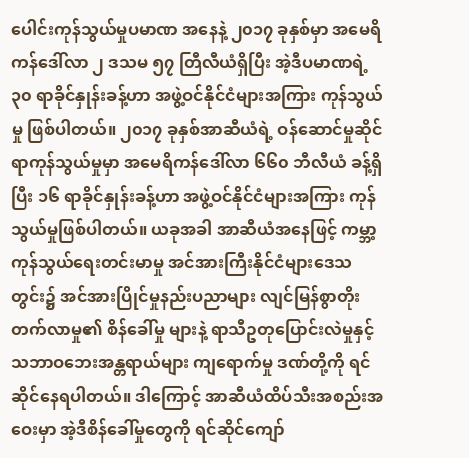ပေါင်းကုန်သွယ်မှုပမာဏ အနေနဲ့ ၂၀၁၇ ခုနှစ်မှာ အမေရိကန်ဒေါ်လာ ၂ ဒသမ ၅၇ တြီလီယံရှိပြီး အဲ့ဒီပမာဏရဲ့ ၃၀ ရာခိုင်နှုန်းခန့်ဟာ အဖွဲ့ဝင်နိုင်ငံများအကြား ကုန်သွယ်မှု ဖြစ်ပါတယ်။ ၂၀၁၇ ခုနှစ်အာဆီယံရဲ့ ဝန်ဆောင်မှုဆိုင်ရာကုန်သွယ်မှုမှာ အမေရိကန်ဒေါ်လာ ၆၆၀ ဘီလီယံ ခန့်ရှိပြီး ၁၆ ရာခိုင်နှုန်းခန့်ဟာ အဖွဲ့ဝင်နိုင်ငံများအကြား ကုန်သွယ်မှုဖြစ်ပါတယ်။ ယခုအခါ အာဆီယံအနေဖြင့် ကမ္ဘာ့ကုန်သွယ်ရေးတင်းမာမှု အင်အားကြီးနိုင်ငံများဒေသတွင်း၌ အင်အားပြိုင်မှုနည်းပညာများ လျင်မြန်စွာတိုးတက်လာမှု၏ စိန်ခေါ်မှု များနဲ့ ရာသီဥတုပြောင်းလဲမှုနှင့် သဘာဝဘေးအန္တရာယ်များ ကျရောက်မှု ဒဏ်တို့ကို ရင်ဆိုင်နေရပါတယ်။ ဒါကြောင့် အာဆီယံထိပ်သီးအစည်းအဝေးမှာ အဲ့ဒီစိန်ခေါ်မှုတွေကို ရင်ဆိုင်ကျော်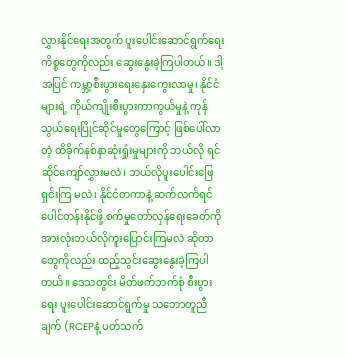လွှားနိုင်ရေးအတွက် ပူးပေါင်းဆောင်ရွက်ရေးကိစ္စတွေကိုလည်း ဆွေးနွေးခဲ့ကြပါတယ်။ ဒါ့အပြင် ကမ္ဘာ့စီးပွားရေးနှေးကွေးလာမှု၊ နိုင်ငံများရဲ့ ကိုယ်ကျိုးစီးပွားကာကွယ်မှုနဲ့ ကုန်သွယ်ရေးပြိုင်ဆိုင်မှုတွေကြောင့် ဖြစ်ပေါ်လာတဲ့ ထိခိုက်နစ်နာဆုံးရှုံးမှုများကို ဘယ်လို ရင်ဆိုင်ကျော်လွှားမလဲ၊ ဘယ်လိုပူးပေါင်းဖြေရှင်းကြ မလဲ၊ နိုင်ငံတကာနဲ့ ဆက်လက်ရင်ပေါင်တန်းနိုင်ဖို့ စက်မှုတော်လှန်ရေးခေတ်ကို အားလုံးဘယ်လိုကူးပြောင်းကြမလဲ ဆိုတာတွေကိုလည်း ထည့်သွင်းဆွေးနွေးခဲ့ကြပါတယ်။ ဒေသတွင်း မိတ်ဖက်ဘက်စုံ စီးပွားရေး ပူးပေါင်းဆောင်ရွက်မှု သဘောတူညီချက် (RCEPနဲ့ ပတ်သက်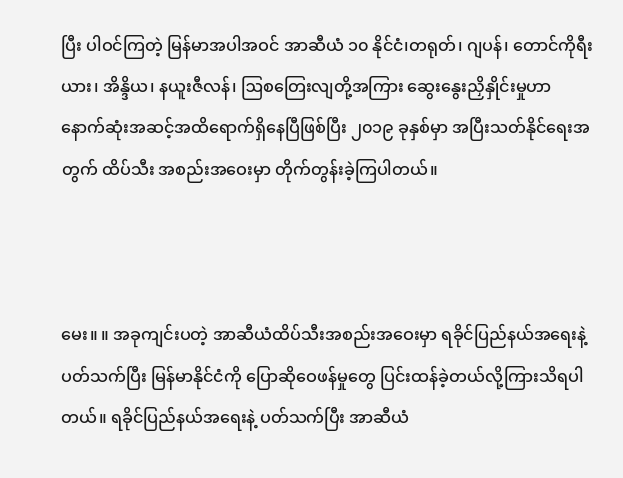ပြီး ပါဝင်ကြတဲ့ မြန်မာအပါအဝင် အာဆီယံ ၁၀ နိုင်ငံ၊တရုတ်၊ ဂျပန်၊ တောင်ကိုရီးယား၊ အိန္ဒိယ၊ နယူးဇီလန်၊ ဩစတြေးလျတို့အကြား ဆွေးနွေးညှိနှိုင်းမှုဟာ နောက်ဆုံးအဆင့်အထိရောက်ရှိနေပြီဖြစ်ပြီး ၂၀၁၉ ခုနှစ်မှာ အပြီးသတ်နိုင်ရေးအတွက် ထိပ်သီး အစည်းအဝေးမှာ တိုက်တွန်းခဲ့ကြပါတယ်။



မေး။ ။ အခုကျင်းပတဲ့ အာဆီယံထိပ်သီးအစည်းအဝေးမှာ ရခိုင်ပြည်နယ်အရေးနဲ့ ပတ်သက်ပြီး မြန်မာနိုင်ငံကို ပြောဆိုဝေဖန်မှုတွေ ပြင်းထန်ခဲ့တယ်လို့ကြားသိရပါတယ်။ ရခိုင်ပြည်နယ်အရေးနဲ့ ပတ်သက်ပြီး အာဆီယံ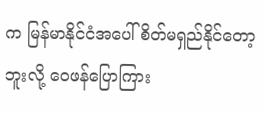က မြန်မာနိုင်ငံအပေါ် စိတ်မရှည်နိုင်တော့ဘူးလို့ ဝေဖန်ပြောကြား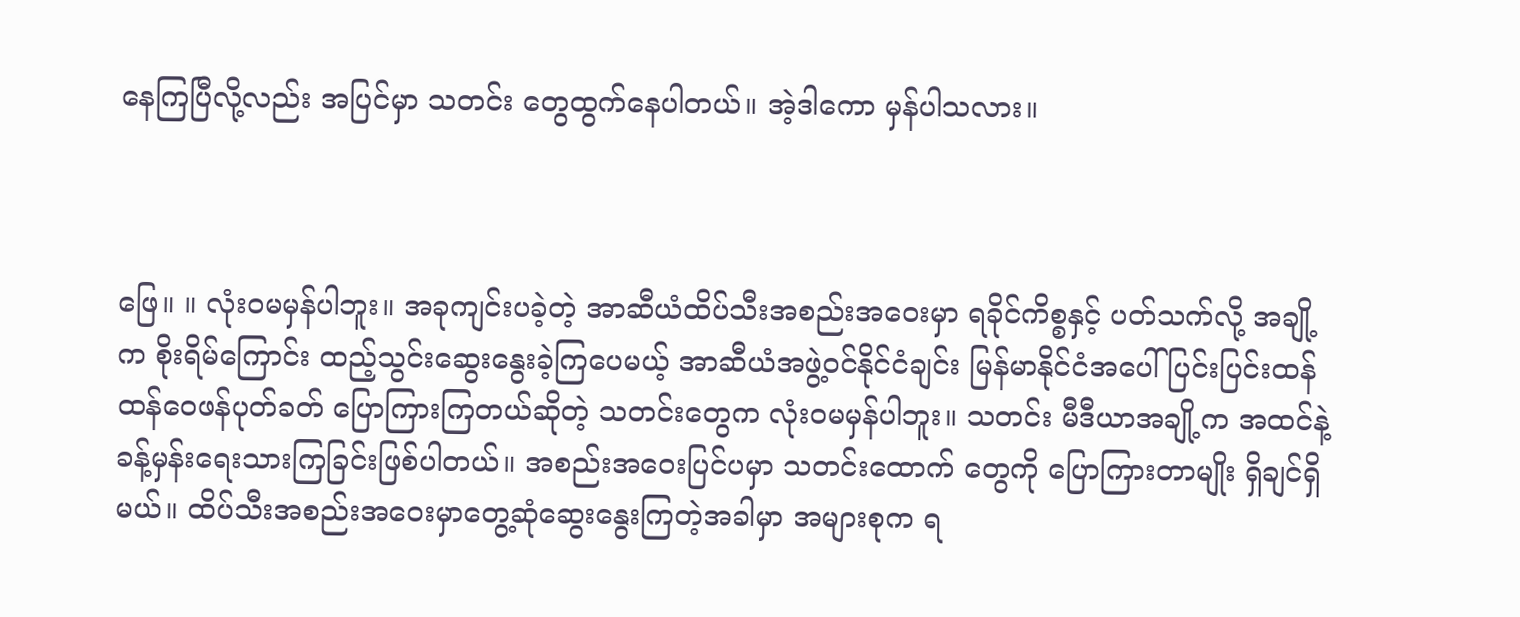နေကြပြီလို့လည်း အပြင်မှာ သတင်း တွေထွက်နေပါတယ်။ အဲ့ဒါကော မှန်ပါသလား။



ဖြေ။ ။ လုံးဝမမှန်ပါဘူး။ အခုကျင်းပခဲ့တဲ့ အာဆီယံထိပ်သီးအစည်းအဝေးမှာ ရခိုင်ကိစ္စနှင့် ပတ်သက်လို့ အချို့က စိုးရိမ်ကြောင်း ထည့်သွင်းဆွေးနွေးခဲ့ကြပေမယ့် အာဆီယံအဖွဲ့ဝင်နိုင်ငံချင်း မြန်မာနိုင်ငံအပေါ် ပြင်းပြင်းထန်ထန်ဝေဖန်ပုတ်ခတ် ပြောကြားကြတယ်ဆိုတဲ့ သတင်းတွေက လုံးဝမမှန်ပါဘူး။ သတင်း မီဒီယာအချို့က အထင်နဲ့ ခန့်မှန်းရေးသားကြခြင်းဖြစ်ပါတယ်။ အစည်းအဝေးပြင်ပမှာ သတင်းထောက် တွေကို ပြောကြားတာမျိုး ရှိချင်ရှိမယ်။ ထိပ်သီးအစည်းအဝေးမှာတွေ့ဆုံဆွေးနွေးကြတဲ့အခါမှာ အများစုက ရ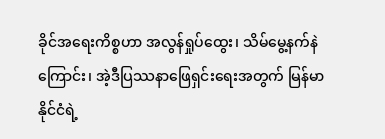ခိုင်အရေးကိစ္စဟာ အလွန်ရှုပ်ထွေး၊ သိမ်မွေ့နက်နဲကြောင်း၊ အဲ့ဒီပြဿနာဖြေရှင်းရေးအတွက် မြန်မာနိုင်ငံရဲ့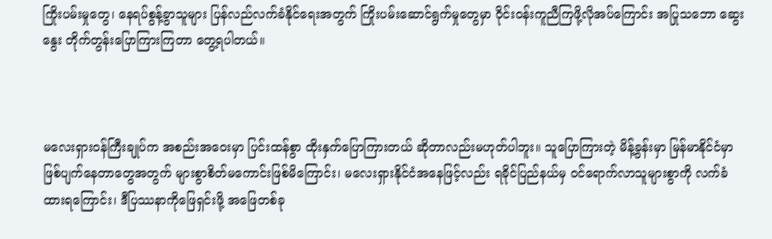ကြိုးပမ်းမှုတွေ၊ နေရပ်စွန့်ခွာသူများ ပြန်လည်လက်ခံနိုင်ရေးအတွက် ကြိုးပမ်းဆောင်ရွက်မှုတွေမှာ ဝိုင်းဝန်းကူညီကြဖို့လိုအပ်ကြောင်း အပြုသဘော ဆွေးနွေး တိုက်တွန်းပြောကြားကြတာ တွေ့ရပါတယ်။



မလေးရှားဝန်ကြီးချုပ်က အစည်းအဝေးမှာ ပြင်းထန်စွာ ထိုးနှက်ပြောကြားတယ် ဆိုတာလည်းမဟုတ်ပါဘူး။ သူပြောကြားတဲ့ မိန့်ခွန်းမှာ မြန်မာနိုင်ငံမှာ ဖြစ်ပျက်နေတာတွေအတွက် များစွာစိတ်မကောင်းဖြစ်မိကြောင်း၊ မလေးရှားနိုင်ငံအနေဖြင့်လည်း ရခိုင်ပြည်နယ်မှ ဝင်ရောက်လာသူများစွာကို လက်ခံထားရကြောင်း၊ ဒီပြဿနာကိုဖြေရှင်းဖို့ အဖြေတစ်ခု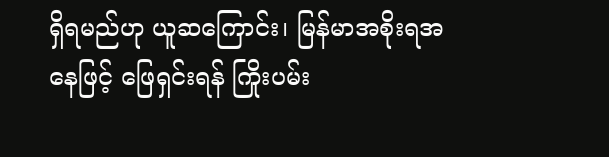ရှိရမည်ဟု ယူဆကြောင်း၊ မြန်မာအစိုးရအနေဖြင့် ဖြေရှင်းရန် ကြိုးပမ်း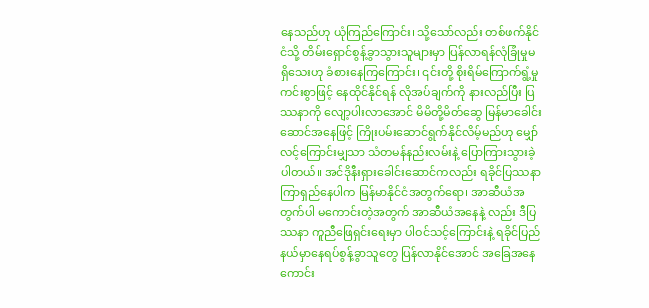နေသည်ဟု ယုံကြည်ကြောင်း၊ သို့သော်လည်း တစ်ဖက်နိုင်ငံသို့ တိမ်းရှောင်စွန့်ခွာသွားသူများမှာ ပြန်လာရန်လုံခြုံမှုမရှိသေးဟု ခံစားနေကြကြောင်း၊ ၎င်းတို့ စိုးရိမ်ကြောက်ရွံ့မှုကင်းစွာဖြင့် နေထိုင်နိုင်ရန် လိုအပ်ချက်ကို နားလည်ပြီး ပြဿနာကို လျော့ပါးလာအောင် မိမိတို့မိတ်ဆွေ မြန်မာခေါင်းဆောင်အနေဖြင့် ကြိုးပမ်းဆောင်ရွက်နိုင်လိမ့်မည်ဟု မျှော်လင့်ကြောင်းမျှသာ သံတမန်နည်းလမ်းနဲ့ ပြောကြားသွားခဲ့ပါတယ်။ အင်ဒိုနီးရှားခေါင်းဆောင်ကလည်း ရခိုင်ပြဿနာကြာရှည်နေပါက မြန်မာနိုင်ငံအတွက်ရော၊ အာဆီယံအတွက်ပါ မကောင်းတဲ့အတွက် အာဆီယံအနေနဲ့ လည်း ဒီပြဿနာ ကူညီဖြေရှင်းရေးမှာ ပါဝင်သင့်ကြောင်းနဲ့ ရခိုင်ပြည်နယ်မှာနေရပ်စွန့်ခွာသူတွေ ပြန်လာနိုင်အောင် အခြေအနေကောင်း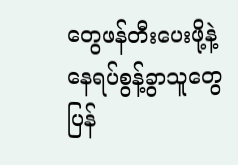တွေဖန်တီးပေးဖို့နဲ့ နေရပ်စွန့်ခွာသူတွေ ပြန်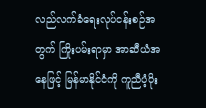လည်လက်ခံရေးလုပ်ငန်းစဉ်အတွက် ကြိုးပမ်းရာမှာ အာဆီယံအနေဖြင့် မြန်မာနိုင်ငံကို ကူညီပံ့ပိုး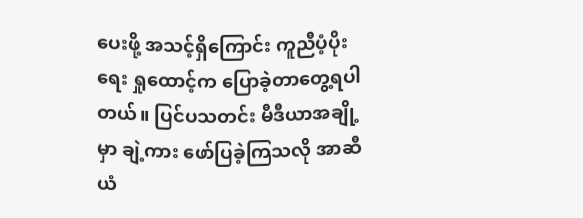ပေးဖို့ အသင့်ရှိကြောင်း ကူညီပံ့ပိုးရေး ရှုထောင့်က ပြောခဲ့တာတွေ့ရပါတယ်။ ပြင်ပသတင်း မီဒီယာအချို့မှာ ချဲ့ကား ဖော်ပြခဲ့ကြသလို အာဆီယံ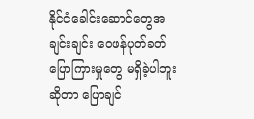နိုင်ငံခေါင်းဆောင်တွေအချင်းချင်း ဝေဖန်ပုတ်ခတ် ပြောကြားမှုတွေ မရှိခဲ့ပါဘူးဆိုတာ ပြောချင်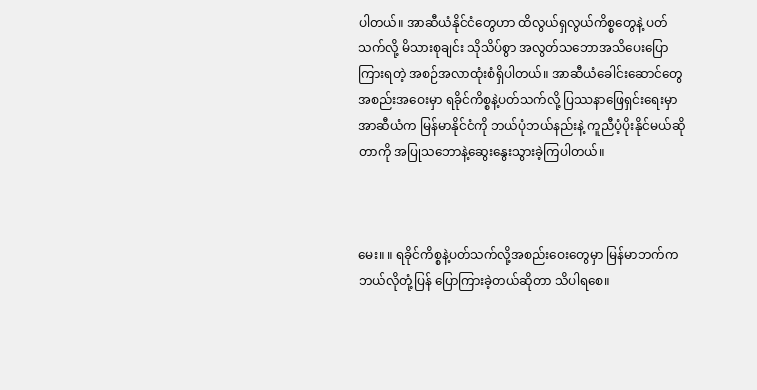ပါတယ်။ အာဆီယံနိုင်ငံတွေဟာ ထိလွယ်ရှလွယ်ကိစ္စတွေနဲ့ ပတ်သက်လို့ မိသားစုချင်း သိုသိပ်စွာ အလွတ်သဘောအသိပေးပြောကြားရတဲ့ အစဉ်အလာထုံးစံရှိပါတယ်။ အာဆီယံခေါင်းဆောင်တွေအစည်းအဝေးမှာ ရခိုင်ကိစ္စနဲ့ပတ်သက်လို့ ပြဿနာဖြေရှင်းရေးမှာ အာဆီယံက မြန်မာနိုင်ငံကို ဘယ်ပုံဘယ်နည်းနဲ့ ကူညီပံ့ပိုးနိုင်မယ်ဆိုတာကို အပြုသဘောနဲ့ဆွေးနွေးသွားခဲ့ကြပါတယ်။



မေး။ ။ ရခိုင်ကိစ္စနဲ့ပတ်သက်လို့အစည်းဝေးတွေမှာ မြန်မာဘက်က ဘယ်လိုတုံ့ပြန် ပြောကြားခဲ့တယ်ဆိုတာ သိပါရစေ။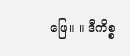ဖြေ။ ။ ဒီကိစ္စ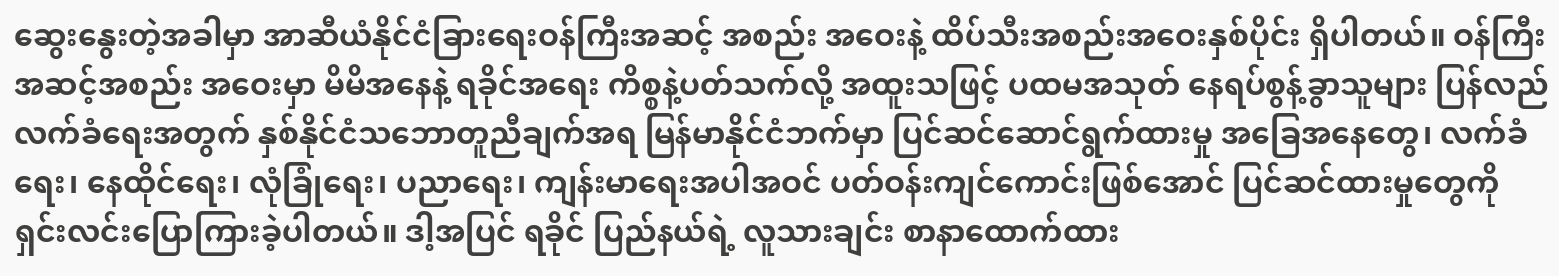ဆွေးနွေးတဲ့အခါမှာ အာဆီယံနိုင်ငံခြားရေးဝန်ကြီးအဆင့် အစည်း အဝေးနဲ့ ထိပ်သီးအစည်းအဝေးနှစ်ပိုင်း ရှိပါတယ်။ ဝန်ကြီးအဆင့်အစည်း အဝေးမှာ မိမိအနေနဲ့ ရခိုင်အရေး ကိစ္စနဲ့ပတ်သက်လို့ အထူးသဖြင့် ပထမအသုတ် နေရပ်စွန့်ခွာသူများ ပြန်လည်လက်ခံရေးအတွက် နှစ်နိုင်ငံသဘောတူညီချက်အရ မြန်မာနိုင်ငံဘက်မှာ ပြင်ဆင်ဆောင်ရွက်ထားမှု အခြေအနေတွေ၊ လက်ခံရေး၊ နေထိုင်ရေး၊ လုံခြုံရေး၊ ပညာရေး၊ ကျန်းမာရေးအပါအဝင် ပတ်ဝန်းကျင်ကောင်းဖြစ်အောင် ပြင်ဆင်ထားမှုတွေကို ရှင်းလင်းပြောကြားခဲ့ပါတယ်။ ဒါ့အပြင် ရခိုင် ပြည်နယ်ရဲ့ လူသားချင်း စာနာထောက်ထား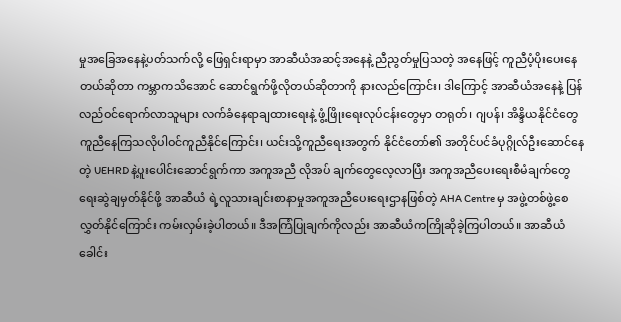မှုအခြေအနေနဲ့ပတ်သက်လို့ ဖြေရှင်းရာမှာ အာဆီယံအဆင့်အနေနဲ့ ညီညွတ်မှုပြသတဲ့ အနေဖြင့် ကူညီပံ့ပိုးပေးနေတယ်ဆိုတာ ကမ္ဘာကသိအောင် ဆောင်ရွက်ဖို့လိုတယ်ဆိုတာကို နားလည်ကြောင်း၊ ဒါကြောင့် အာဆီယံအနေနဲ့ ပြန်လည်ဝင်ရောက်လာသူများ လက်ခံနေရာချထားရေးနဲ့ ဖွံ့ဖြိုးရေးလုပ်ငန်းတွေမှာ တရုတ်၊ ဂျပန်၊ အိန္ဒိယနိုင်ငံတွေ ကူညီနေကြသလိုပါဝင်ကူညီနိုင်ကြောင်း၊ ယင်းသို့ကူညီရေးအတွက် နိုင်ငံတော်၏ အတိုင်ပင်ခံပုဂ္ဂိုလ်ဦးဆောင်နေတဲ့ UEHRD နဲ့ပူးပေါင်းဆောင်ရွက်ကာ အကူအညီ လိုအပ် ချက်တွေလေ့လာပြီး အကူအညီပေးရေးစီမံချက်တွေ ရေးဆွဲချမှတ်နိုင်ဖို့ အာဆီယံ ရဲ့လူသားချင်းစာနာမှုအကူအညီပေးရေးဌာနဖြစ်တဲ့ AHA Centre မှ အဖွဲ့တစ်ဖွဲ့စေလွှတ်နိုင်ကြောင်း ကမ်းလှမ်းခဲ့ပါတယ်။ ဒီအကြံပြုချက်ကိုလည်း အာဆီယံကကြိုဆိုခဲ့ကြပါတယ်။ အာဆီယံခေါင်း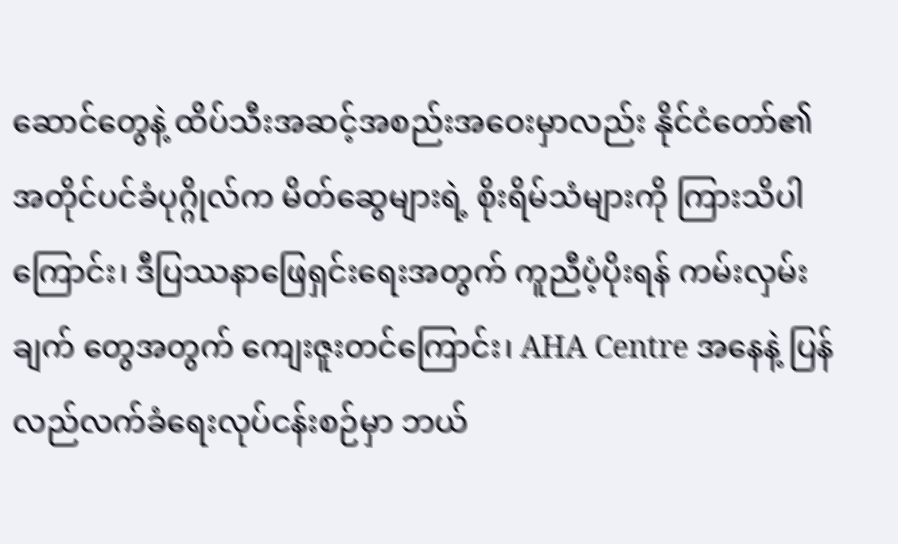ဆောင်တွေနဲ့ ထိပ်သီးအဆင့်အစည်းအဝေးမှာလည်း နိုင်ငံတော်၏အတိုင်ပင်ခံပုဂ္ဂိုလ်က မိတ်ဆွေများရဲ့ စိုးရိမ်သံများကို ကြားသိပါကြောင်း၊ ဒီပြဿနာဖြေရှင်းရေးအတွက် ကူညီပံ့ပိုးရန် ကမ်းလှမ်းချက် တွေအတွက် ကျေးဇူးတင်ကြောင်း၊ AHA Centre အနေနဲ့ ပြန်လည်လက်ခံရေးလုပ်ငန်းစဉ်မှာ ဘယ်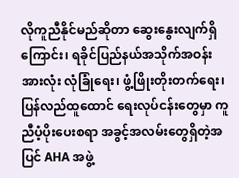လိုကူညီနိုင်မည်ဆိုတာ ဆွေးနွေးလျက်ရှိကြောင်း၊ ရခိုင်ပြည်နယ်အသိုက်အဝန်းအားလုံး လုံခြုံရေး၊ ဖွံ့ဖြိုးတိုးတက်ရေး၊ ပြန်လည်ထူထောင် ရေးလုပ်ငန်းတွေမှာ ကူညီပံ့ပိုးပေးစရာ အခွင့်အလမ်းတွေရှိတဲ့အပြင် AHA အဖွဲ့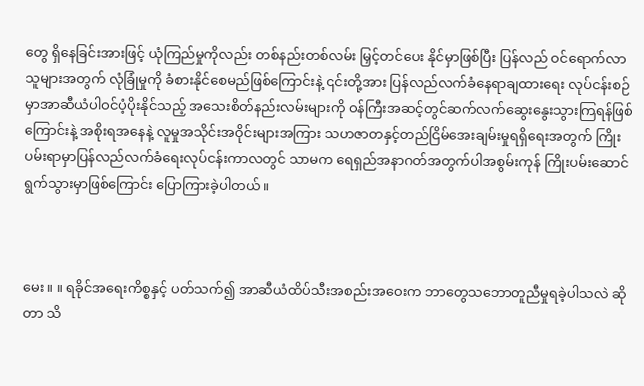တွေ ရှိနေခြင်းအားဖြင့် ယုံကြည်မှုကိုလည်း တစ်နည်းတစ်လမ်း မြှင့်တင်ပေး နိုင်မှာဖြစ်ပြီး ပြန်လည် ဝင်ရောက်လာသူများအတွက် လုံခြုံမှုကို ခံစားနိုင်စေမည်ဖြစ်ကြောင်းနဲ့ ၎င်းတို့အား ပြန်လည်လက်ခံနေရာချထားရေး လုပ်ငန်းစဉ်မှာအာဆီယံပါဝင်ပံ့ပိုးနိုင်သည့် အသေးစိတ်နည်းလမ်းများကို ဝန်ကြီးအဆင့်တွင်ဆက်လက်ဆွေးနွေးသွားကြရန်ဖြစ်ကြောင်းနဲ့ အစိုးရအနေနဲ့ လူမှုအသိုင်းအဝိုင်းများအကြား သဟဇာတနှင့်တည်ငြိမ်အေးချမ်းမှုရရှိရေးအတွက် ကြိုးပမ်းရာမှာပြန်လည်လက်ခံရေးလုပ်ငန်းကာလတွင် သာမက ရေရှည်အနာဂတ်အတွက်ပါအစွမ်းကုန် ကြိုးပမ်းဆောင်ရွက်သွားမှာဖြစ်ကြောင်း ပြောကြားခဲ့ပါတယ်။



မေး။ ။ ရခိုင်အရေးကိစ္စနှင့် ပတ်သက်၍ အာဆီယံထိပ်သီးအစည်းအဝေးက ဘာတွေသဘောတူညီမှုရခဲ့ပါသလဲ ဆိုတာ သိ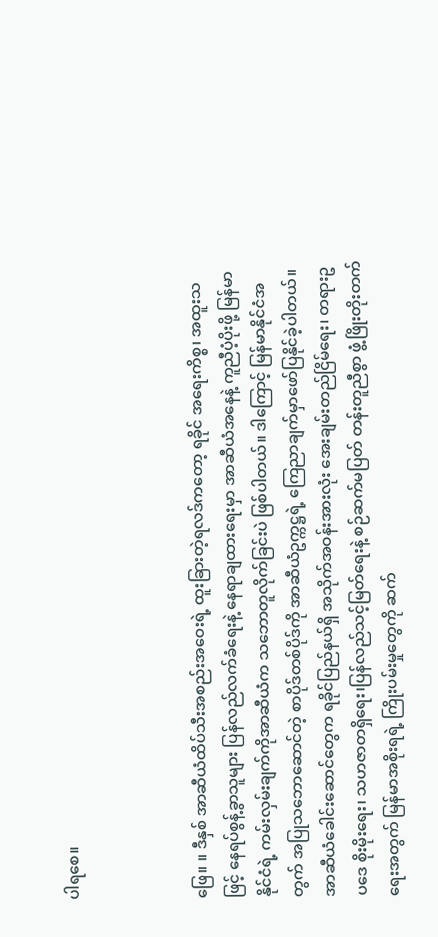ပါရစေ။



ဖြေ။ ။ ဒီနှစ် အာဆီယံထိပ်သီးအစည်းအဝေးရဲ့ ထူးခြားတဲ့ရလဒ်ကတော့ ရခိုင် အရေးကိစ္စ၊ အထူးသဖြင့် နေရပ်စွန့်ခွာသူများ ပြန်လည်လက်ခံရေးနဲ့ နေရာချထားရေးမှာ အာဆီယံအနေနဲ့ ကူညီပံ့ပိုးဖို့ မြန်မာနိုင်ငံရဲ့ ကမ်းလှမ်းချက်ကိုအာဆီယံက သဘောတူလိုက်ခြင်းပဲ ဖြစ်ပါတယ်။ ဒါကြောင့် မြန်မာနိုင်ငံအတွက် အပြုသဘောဆောင်တဲ့ စာပိုဒ်တစ်ပိုဒ်ကို အာဆီယံဥက္ကဋ္ဌရဲ့ ကြေညာချက်မှာဖော်ပြနိုင်ခဲ့ပါတယ်။ အာဆီယံခေါင်းဆောင်တွေက ရခိုင်ပြည်နယ်ရှိ အသိုက်အဝန်းအားလုံး အေးချမ်းတည်ငြိမ်ရေး၊ တရားဥပဒေ စိုးမိုးရေး၊ သဟဇာတရှိရေး၊ပြန်လည်သင့်မြတ်ရေးနဲ့ စဉ်ဆက်မပြတ် တန်းတူညီစွာ ဖွံ့ဖြိုးတိုးတက်ရေးအတွက် မြန်မာအစိုးရရဲ့ ကြိုးပမ်းမှုတွေကို ဆက်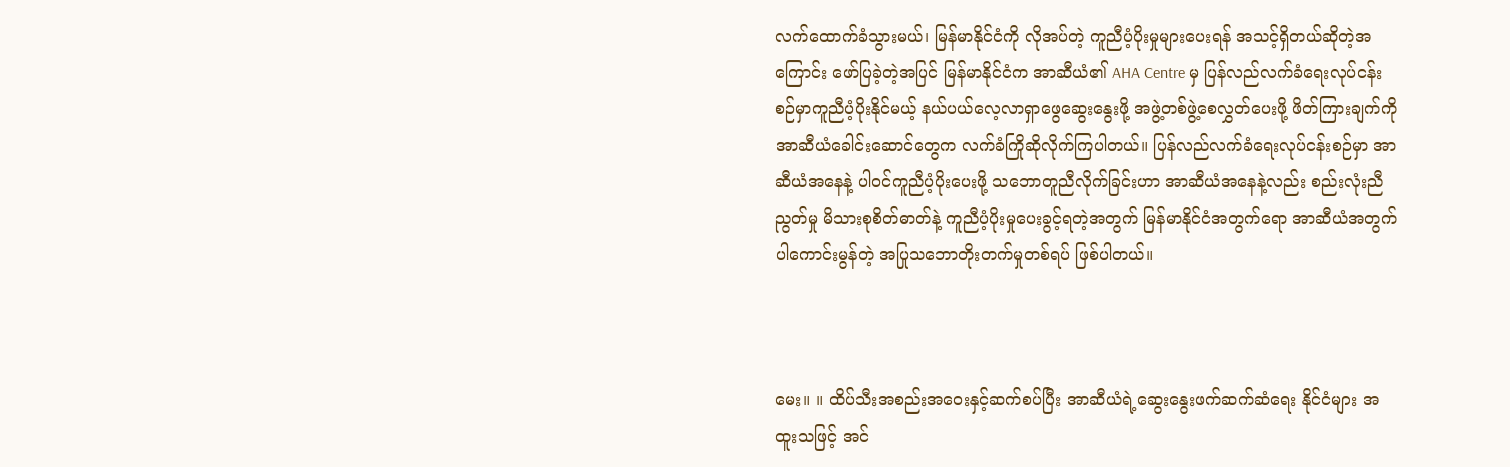လက်ထောက်ခံသွားမယ်၊ မြန်မာနိုင်ငံကို လိုအပ်တဲ့ ကူညီပံ့ပိုးမှုများပေးရန် အသင့်ရှိတယ်ဆိုတဲ့အကြောင်း ဖော်ပြခဲ့တဲ့အပြင် မြန်မာနိုင်ငံက အာဆီယံ၏ AHA Centre မှ ပြန်လည်လက်ခံရေးလုပ်ငန်းစဉ်မှာကူညီပံ့ပိုးနိုင်မယ့် နယ်ပယ်လေ့လာရှာဖွေဆွေးနွေးဖို့ အဖွဲ့တစ်ဖွဲ့စေလွှတ်ပေးဖို့ ဖိတ်ကြားချက်ကို အာဆီယံခေါင်းဆောင်တွေက လက်ခံကြိုဆိုလိုက်ကြပါတယ်။ ပြန်လည်လက်ခံရေးလုပ်ငန်းစဉ်မှာ အာဆီယံအနေနဲ့ ပါဝင်ကူညီပံ့ပိုးပေးဖို့ သဘောတူညီလိုက်ခြင်းဟာ အာဆီယံအနေနဲ့လည်း စည်းလုံးညီညွတ်မှု မိသားစုစိတ်ဓာတ်နဲ့ ကူညီပံ့ပိုးမှုပေးခွင့်ရတဲ့အတွက် မြန်မာနိုင်ငံအတွက်ရော အာဆီယံအတွက်ပါကောင်းမွန်တဲ့ အပြုသဘောတိုးတက်မှုတစ်ရပ် ဖြစ်ပါတယ်။



မေး။ ။ ထိပ်သီးအစည်းအဝေးနှင့်ဆက်စပ်ပြီး အာဆီယံရဲ့ဆွေးနွေးဖက်ဆက်ဆံရေး နိုင်ငံများ အထူးသဖြင့် အင်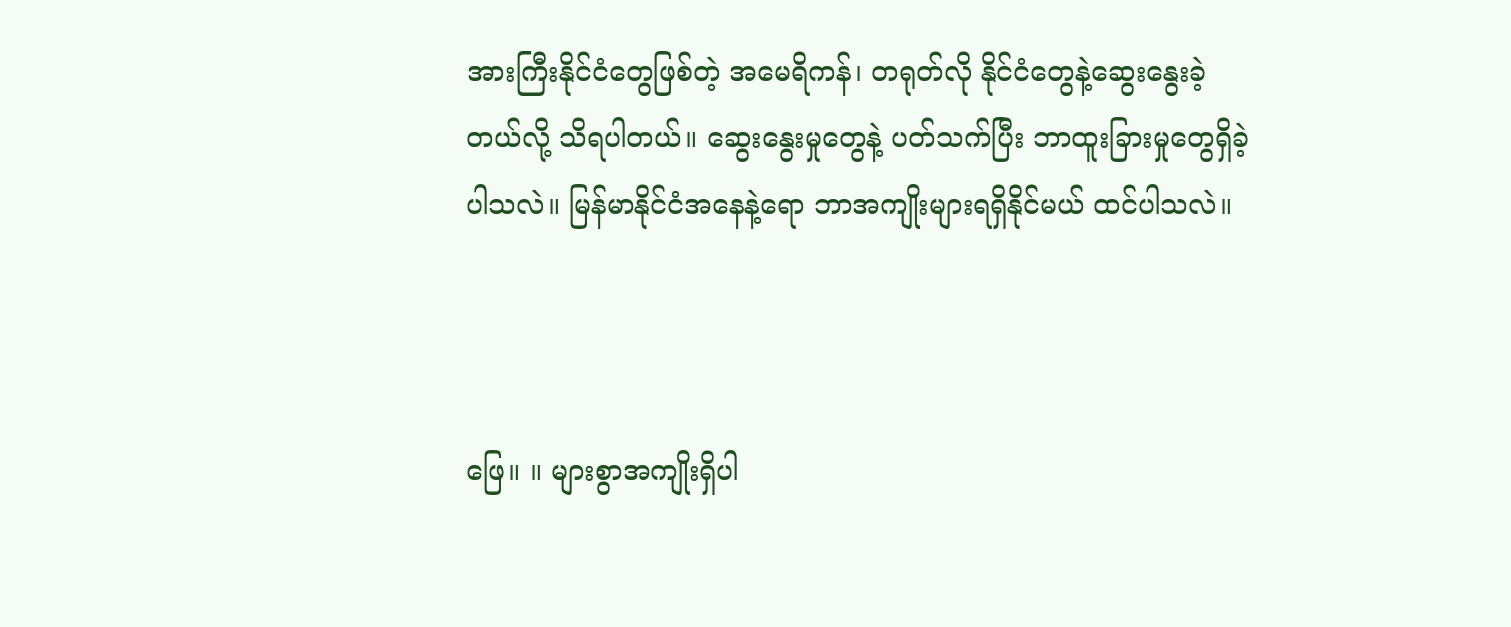အားကြီးနိုင်ငံတွေဖြစ်တဲ့ အမေရိကန်၊ တရုတ်လို နိုင်ငံတွေနဲ့ဆွေးနွေးခဲ့တယ်လို့ သိရပါတယ်။ ဆွေးနွေးမှုတွေနဲ့ ပတ်သက်ပြီး ဘာထူးခြားမှုတွေရှိခဲ့ပါသလဲ။ မြန်မာနိုင်ငံအနေနဲ့ရော ဘာအကျိုးများရရှိနိုင်မယ် ထင်ပါသလဲ။



ဖြေ။ ။ များစွာအကျိုးရှိပါ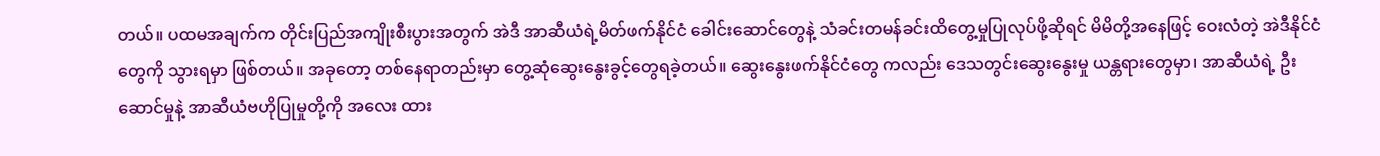တယ်။ ပထမအချက်က တိုင်းပြည်အကျိုးစီးပွားအတွက် အဲဒီ အာဆီယံရဲ့မိတ်ဖက်နိုင်ငံ ခေါင်းဆောင်တွေနဲ့ သံခင်းတမန်ခင်းထိတွေ့မှုပြုလုပ်ဖို့ဆိုရင် မိမိတို့အနေဖြင့် ဝေးလံတဲ့ အဲဒီနိုင်ငံတွေကို သွားရမှာ ဖြစ်တယ်။ အခုတော့ တစ်နေရာတည်းမှာ တွေ့ဆုံဆွေးနွေးခွင့်တွေရခဲ့တယ်။ ဆွေးနွေးဖက်နိုင်ငံတွေ ကလည်း ဒေသတွင်းဆွေးနွေးမှု ယန္တရားတွေမှာ၊ အာဆီယံရဲ့ ဦးဆောင်မှုနဲ့ အာဆီယံဗဟိုပြုမှုတို့ကို အလေး ထား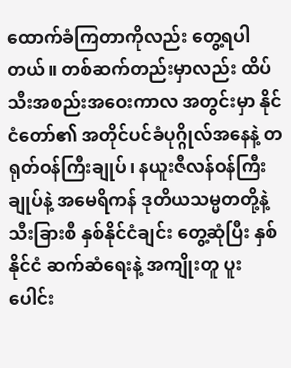ထောက်ခံကြတာကိုလည်း တွေ့ရပါတယ်။ တစ်ဆက်တည်းမှာလည်း ထိပ်သီးအစည်းအဝေးကာလ အတွင်းမှာ နိုင်ငံတော်၏ အတိုင်ပင်ခံပုဂ္ဂိုလ်အနေနဲ့ တရုတ်ဝန်ကြီးချုပ်၊ နယူးဇီလန်ဝန်ကြီးချုပ်နဲ့ အမေရိကန် ဒုတိယသမ္မတတို့နဲ့သီးခြားစီ နှစ်နိုင်ငံချင်း တွေ့ဆုံပြီး နှစ်နိုင်ငံ ဆက်ဆံရေးနဲ့ အကျိုးတူ ပူးပေါင်း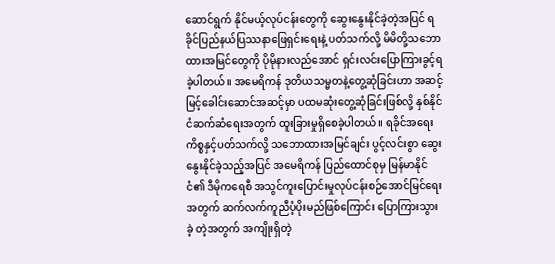ဆောင်ရွက် နိုင်မယ့်လုပ်ငန်းတွေကို ဆွေးနွေးနိုင်ခဲ့တဲ့အပြင် ရခိုင်ပြည်နယ်ပြဿနာဖြေရှင်းရေးနဲ့ ပတ်သက်လို့ မိမိတို့သဘောထားအမြင်တွေကို ပိုမိုနားလည်အောင် ရှင်းလင်းပြောကြားခွင့်ရခဲ့ပါတယ်။ အမေရိကန် ဒုတိယသမ္မတနဲ့တွေ့ဆုံခြင်းဟာ အဆင့်မြင့်ခေါင်းဆောင်အဆင့်မှာ ပထမဆုံးတွေ့ဆုံခြင်းဖြစ်လို့ နှစ်နိုင်ငံဆက်ဆံရေးအတွက် ထူးခြားမှုရှိစေခဲ့ပါတယ်။ ရခိုင်အရေးကိစ္စနှင့်ပတ်သက်လို့ သဘောထားအမြင်ချင်း ပွင့်လင်းစွာ ဆွေးနွေးနိုင်ခဲ့သည့်အပြင် အမေရိကန် ပြည်ထောင်စုမှ မြန်မာနိုင်ငံ၏ ဒီမိုကရေစီ အသွင်ကူးပြောင်းမှုလုပ်ငန်းစဉ်အောင်မြင်ရေးအတွက် ဆက်လက်ကူညီပံ့ပိုးမည်ဖြစ်ကြောင်း ပြောကြားသွားခဲ့ တဲ့အတွက် အကျိုးရှိတဲ့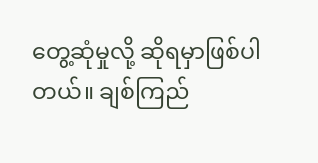တွေ့ဆုံမှုလို့ ဆိုရမှာဖြစ်ပါတယ်။ ချစ်ကြည်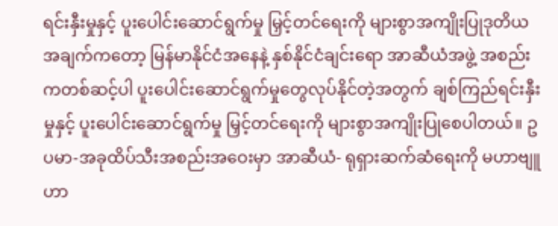ရင်းနှီးမှုနှင့် ပူးပေါင်းဆောင်ရွက်မှု မြှင့်တင်ရေးကို များစွာအကျိုးပြုဒုတိယအချက်ကတော့ မြန်မာနိုင်ငံအနေနဲ့ နှစ်နိုင်ငံချင်းရော အာဆီယံအဖွဲ့ အစည်းကတစ်ဆင့်ပါ ပူးပေါင်းဆောင်ရွက်မှုတွေလုပ်နိုင်တဲ့အတွက် ချစ်ကြည်ရင်းနှီးမှုနှင့် ပူးပေါင်းဆောင်ရွက်မှု မြှင့်တင်ရေးကို များစွာအကျိုးပြုစေပါတယ်။ ဥပမာ-အခုထိပ်သီးအစည်းအဝေးမှာ အာဆီယံ- ရုရှားဆက်ဆံရေးကို မဟာဗျူဟာ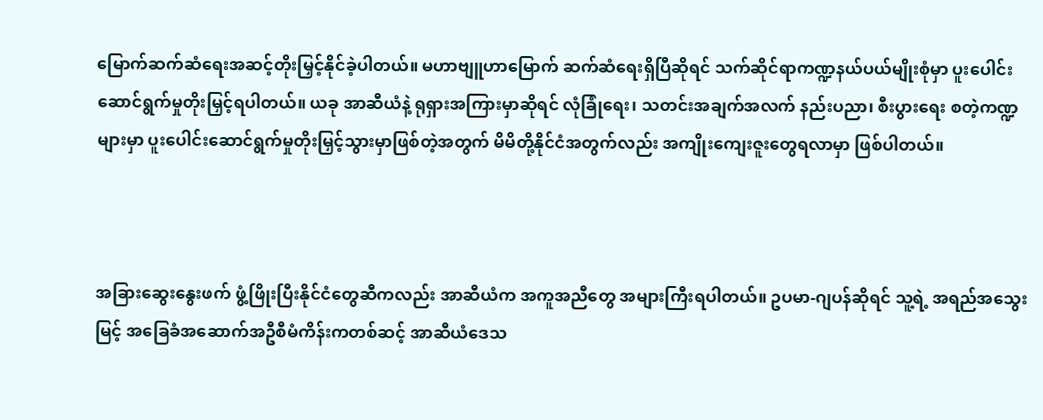မြောက်ဆက်ဆံရေးအဆင့်တိုးမြှင့်နိုင်ခဲ့ပါတယ်။ မဟာဗျူဟာမြောက် ဆက်ဆံရေးရှိပြီဆိုရင် သက်ဆိုင်ရာကဏ္ဍနယ်ပယ်မျိုးစုံမှာ ပူးပေါင်းဆောင်ရွက်မှုတိုးမြှင့်ရပါတယ်။ ယခု အာဆီယံနဲ့ ရုရှားအကြားမှာဆိုရင် လုံခြုံရေး၊ သတင်းအချက်အလက် နည်းပညာ၊ စီးပွားရေး စတဲ့ကဏ္ဍများမှာ ပူးပေါင်းဆောင်ရွက်မှုတိုးမြှင့်သွားမှာဖြစ်တဲ့အတွက် မိမိတို့နိုင်ငံအတွက်လည်း အကျိုးကျေးဇူးတွေရလာမှာ ဖြစ်ပါတယ်။



အခြားဆွေးနွေးဖက် ဖွံ့ဖြိုးပြီးနိုင်ငံတွေဆီကလည်း အာဆီယံက အကူအညီတွေ အများကြီးရပါတယ်။ ဥပမာ-ဂျပန်ဆိုရင် သူ့ရဲ့ အရည်အသွေးမြင့် အခြေခံအဆောက်အဦစီမံကိန်းကတစ်ဆင့် အာဆီယံဒေသ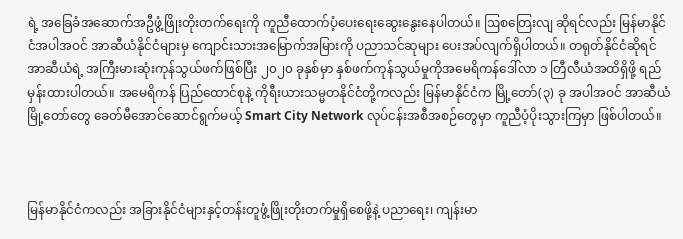ရဲ့ အခြေခံအဆောက်အဦဖွံ့ဖြိုးတိုးတက်ရေးကို ကူညီထောက်ပံ့ပေးရေးဆွေးနွေးနေပါတယ်။ ဩစတြေးလျ ဆိုရင်လည်း မြန်မာနိုင်ငံအပါအဝင် အာဆီယံနိုင်ငံများမှ ကျောင်းသားအမြောက်အမြားကို ပညာသင်ဆုများ ပေးအပ်လျက်ရှိပါတယ်။ တရုတ်နိုင်ငံဆိုရင် အာဆီယံရဲ့ အကြီးမားဆုံးကုန်သွယ်ဖက်ဖြစ်ပြီး ၂၀၂၀ ခုနှစ်မှာ နှစ်ဖက်ကုန်သွယ်မှုကိုအမေရိကန်ဒေါ်လာ ၁ တြီလီယံအထိရှိဖို့ ရည်မှန်းထားပါတယ်။ အမေရိကန် ပြည်ထောင်စုနဲ့ ကိုရီးယားသမ္မတနိုင်ငံတို့ကလည်း မြန်မာနိုင်ငံက မြို့တော်(၃) ခု အပါအဝင် အာဆီယံမြို့တော်တွေ ခေတ်မီအောင်ဆောင်ရွက်မယ့် Smart City Network လုပ်ငန်းအစီအစဉ်တွေမှာ ကူညီပံ့ပိုးသွားကြမှာ ဖြစ်ပါတယ်။



မြန်မာနိုင်ငံကလည်း အခြားနိုင်ငံများနှင့်တန်းတူဖွံ့ဖြိုးတိုးတက်မှုရှိစေဖို့နဲ့ ပညာရေး၊ ကျန်းမာ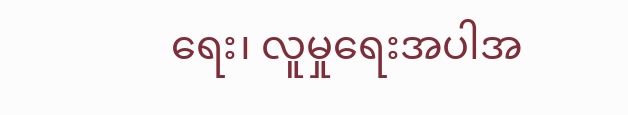ရေး၊ လူမှုရေးအပါအ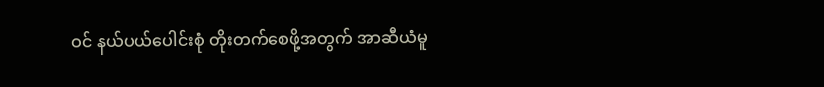ဝင် နယ်ပယ်ပေါင်းစုံ တိုးတက်စေဖို့အတွက် အာဆီယံမူ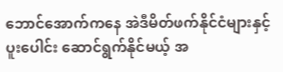ဘောင်အောက်ကနေ အဲဒီမိတ်ဖက်နိုင်ငံများနှင့် ပူးပေါင်း ဆောင်ရွက်နိုင်မယ့် အ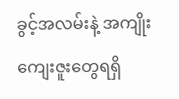ခွင့်အလမ်းနဲ့ အကျိုးကျေးဇူးတွေရရှိ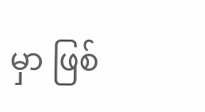မှာ ဖြစ်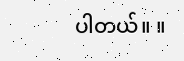ပါတယ်။ ။